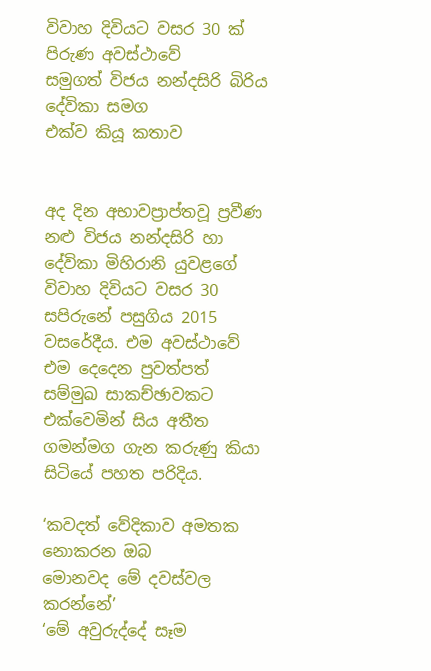විවාහ දිවියට වසර 30 ක් පිරුණ අවස්ථාවේ
සමුගත් විජය නන්දසිරි බිරිය දේවිකා සමග
එක්ව කියූ කතාව


අද දින අභාවප්‍රාප්තවූ ප්‍රවීණ නළු විජය නන්දසිරි හා දේවිකා මිහිරානි යුවළගේ විවාහ දිවියට වසර 30 සපිරුනේ පසුගිය 2015 වසරේදීය. එම අවස්ථාවේ එම දෙදෙන පුවත්පත් සම්මුඛ සාකච්ඡාවකට එක්වෙමින් සිය අතීත ගමන්මග ගැන කරුණු කියා සිටියේ පහත පරිදිය.

‘කවදත් වේදිකාව අමතක නොකරන ඔබ
මොනවද මේ දවස්වල කරන්නේ’
‘මේ අවුරුද්දේ සෑම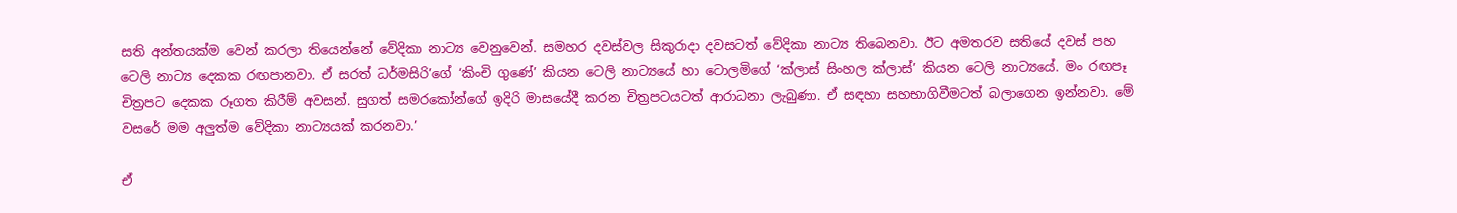සති අන්තයක්ම වෙන් කරලා තියෙන්නේ වේදිකා නාට්‍ය වෙනුවෙන්. සමහර දවස්වල සිකුරාදා දවසටත් වේදිකා නාට්‍ය තිබෙනවා. ඊට අමතරව සතියේ දවස් පහ ටෙලි නාට්‍ය දෙකක රඟපානවා. ඒ සරත් ධර්මසිරි’ගේ ‘කිංචි ගුණේ’ කියන ටෙලි නාට්‍යයේ හා ටොලමිගේ ‘ක්ලාස් සිංහල ක්ලාස්’ කියන ටෙලි නාට්‍යයේ. මං රඟපෑ චිත්‍රපට දෙකක රූගත කිරීම් අවසන්. සුගත් සමරකෝන්ගේ ඉදිරි මාසයේදී කරන චිත්‍රපටයටත් ආරාධනා ලැබුණා. ඒ සඳහා සහභාගිවීමටත් බලාගෙන ඉන්නවා. මේ වසරේ මම අලුත්ම වේදිකා නාට්‍යයක් කරනවා.’

ඒ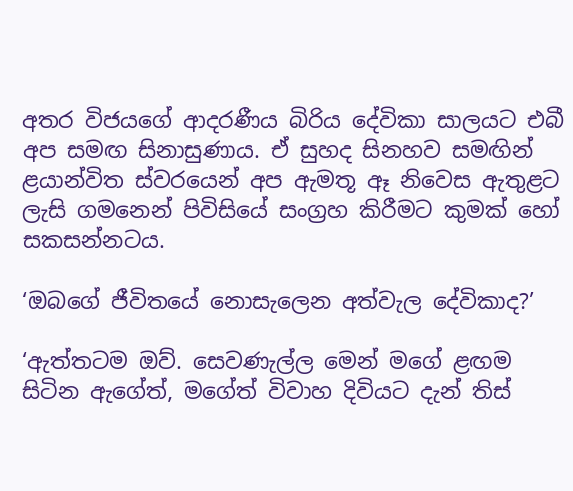අතර විජයගේ ආදරණීය බිරිය දේවිකා සාලයට එබී අප සමඟ සිනාසුණාය. ඒ සුහද සිනහව සමඟින් ළයාන්විත ස්වරයෙන් අප ඇමතූ ඈ නිවෙස ඇතුළට ලැසි ගමනෙන් පිවිසියේ සංග්‍රහ කිරීමට කුමක් හෝ සකසන්නටය.

‘ඔබගේ ජීවිතයේ නොසැලෙන අත්වැල දේවිකාද?’

‘ඇත්තටම ඔව්. සෙවණැල්ල මෙන් මගේ ළඟම සිටින ඇගේත්, මගේත් විවාහ දිවියට දැන් තිස්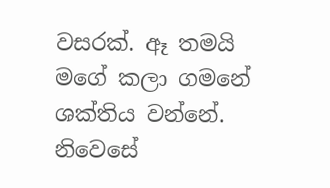වසරක්. ඈ තමයි මගේ කලා ගමනේ ශක්තිය වන්නේ. නිවෙසේ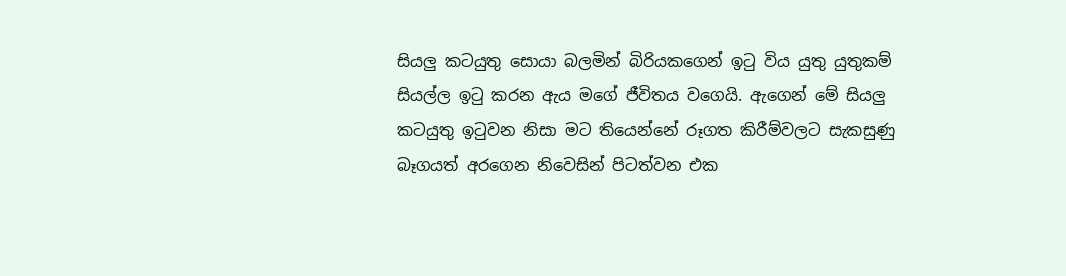සියලු කටයුතු සොයා බලමින් බිරියකගෙන් ඉටු විය යුතු යුතුකම් සියල්ල ඉටු කරන ඇය මගේ ජීවිතය වගෙයි. ඇගෙන් මේ සියලු කටයුතු ඉටුවන නිසා මට තියෙන්නේ රූගත කිරීම්වලට සැකසුණු බෑගයත් අරගෙන නිවෙසින් පිටත්වන එක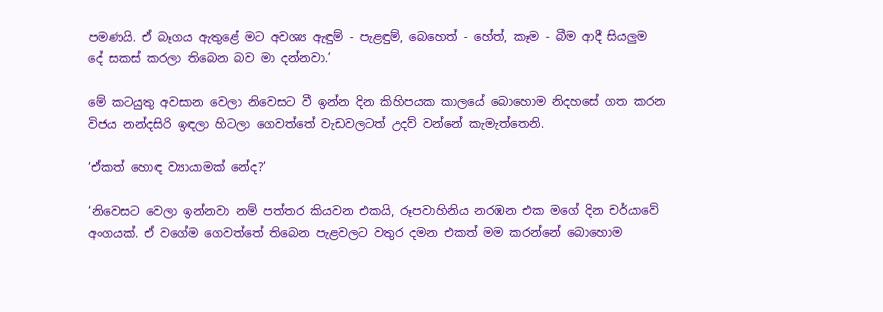පමණයි. ඒ බෑගය ඇතුළේ මට අවශ්‍ය ඇඳුම් - පැළඳුම්, බෙහෙත් - හේත්, කෑම - බීම ආදී සියලුම දේ සකස් කරලා තිබෙන බව මා දන්නවා.’

මේ කටයුතු අවසාන වෙලා නිවෙසට වී ඉන්න දින කිහිපයක කාලයේ බොහොම නිදහසේ ගත කරන විජය නන්දසිරි ඉඳලා හිටලා ගෙවත්තේ වැඩවලටත් උදව් වන්නේ කැමැත්තෙනි.

‘ඒකත් හොඳ ව්‍යායාමක් නේද?’

‘නිවෙසට වෙලා ඉන්නවා නම් පත්තර කියවන එකයි, රූපවාහිනිය නරඹන එක මගේ දින චර්යාවේ අංගයක්. ඒ වගේම ගෙවත්තේ තිබෙන පැළවලට වතුර දමන එකත් මම කරන්නේ බොහොම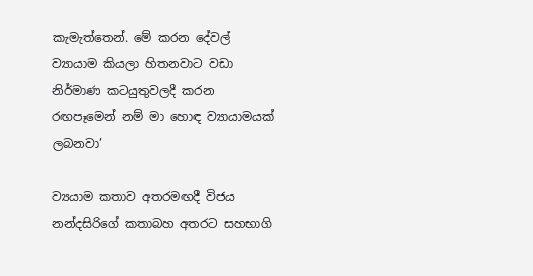කැමැත්තෙන්. මේ කරන දේවල් ව්‍යායාම කියලා හිතනවාට වඩා නිර්මාණ කටයුතුවලදී කරන රඟපෑමෙන් නම් මා හොඳ ව්‍යායාමයක් ලබනවා’

ව්‍යයාම කතාව අතරමඟදී විජය නන්දසිරිගේ කතාබහ අතරට සහභාගි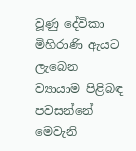වූණු දේවිකා මිහිරාණි ඇයට ලැබෙන ව්‍යායාම පිළිබඳ පවසන්නේ මෙවැනි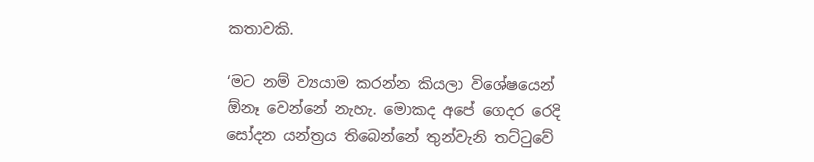කතාවකි.

‘මට නම් ව්‍යයාම කරන්න කියලා විශේෂයෙන් ඕනෑ වෙන්නේ නැහැ. මොකද අපේ ගෙදර රෙදි සෝදන යන්ත්‍රය තිබෙන්නේ තුන්වැනි තට්ටුවේ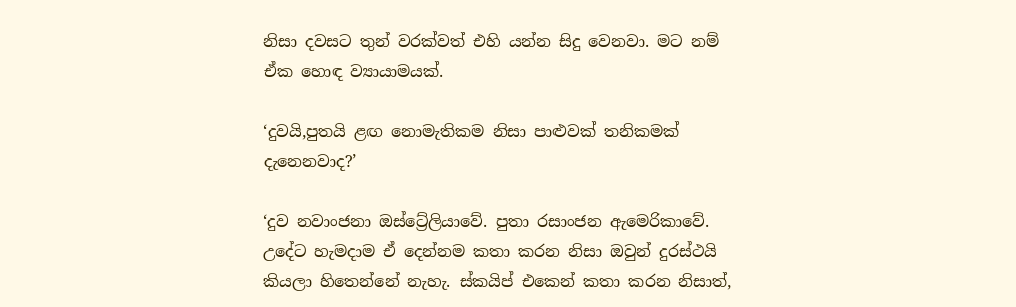නිසා දවසට තුන් වරක්වත් එහි යන්න සිදු වෙනවා. මට නම් ඒක හොඳ ව්‍යායාමයක්.

‘දුවයි,පුතයි ළඟ නොමැතිකම නිසා පාළුවක් තනිකමක් දැනෙනවාද?’

‘දුව නවාංජනා ඔස්ට්‍රේලියාවේ. පුතා රසාංජන ඇමෙරිකාවේ. උදේට හැමදාම ඒ දෙන්නම කතා කරන නිසා ඔවුන් දුරස්ථයි කියලා හිතෙන්නේ නැහැ. ස්කයිප් එකෙන් කතා කරන නිසාත්,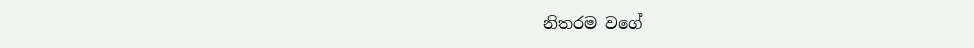නිතරම වගේ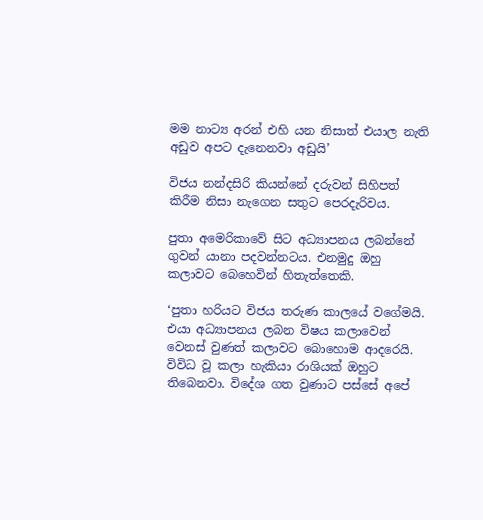මම නාට්‍ය අරන් එහි යන නිසාත් එයාල නැති අඩුව අපට දැනෙනවා අඩුයි’

විජය නන්දසිරි කියන්නේ දරුවන් සිහිපත් කිරීම නිසා නැගෙන සතුට පෙරදැරිවය.

පුතා අමෙරිකාවේ සිට අධ්‍යාපනය ලබන්නේ ගුවන් යානා පදවන්නටය. එනමුදු ඔහු කලාවට බෙහෙවින් හිතැත්තෙකි.

‘පුතා හරියට විජය තරුණ කාලයේ වගේමයි. එයා අධ්‍යාපනය ලබන විෂය කලාවෙන් වෙනස් වුණත් කලාවට බොහොම ආදරෙයි. විවිධ වූ කලා හැකියා රාශියක් ඔහුට තිබෙනවා. විදේශ ගත වුණාට පස්සේ අපේ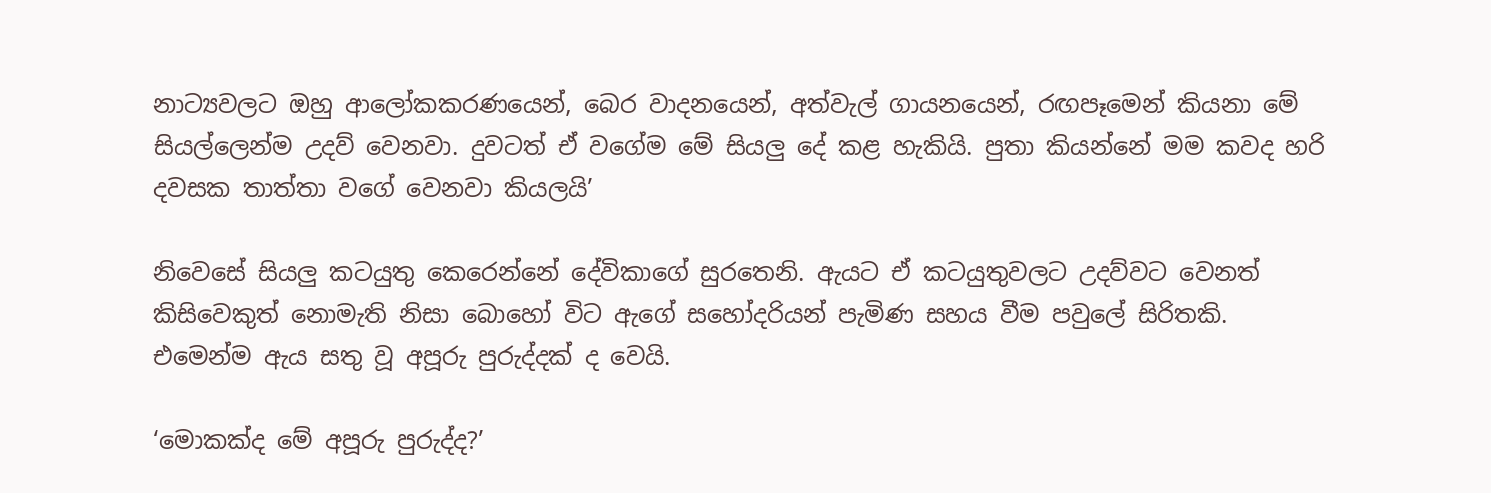නාට්‍යවලට ඔහු ආලෝකකරණයෙන්, බෙර වාදනයෙන්, අත්වැල් ගායනයෙන්, රඟපෑමෙන් කියනා මේ සියල්ලෙන්ම උදව් වෙනවා. දුවටත් ඒ වගේම මේ සියලු දේ කළ හැකියි. පුතා කියන්නේ මම කවද හරි දවසක තාත්තා වගේ වෙනවා කියලයි’

නිවෙසේ සියලු කටයුතු කෙරෙන්නේ දේවිකාගේ සුරතෙනි. ඇයට ඒ කටයුතුවලට උදව්වට වෙනත් කිසිවෙකුත් නොමැති නිසා බොහෝ විට ඇගේ සහෝදරියන් පැමිණ සහය වීම පවුලේ සිරිතකි. එමෙන්ම ඇය සතු වූ අපූරු පුරුද්දක් ද වෙයි.

‘මොකක්ද මේ අපූරු පුරුද්ද?’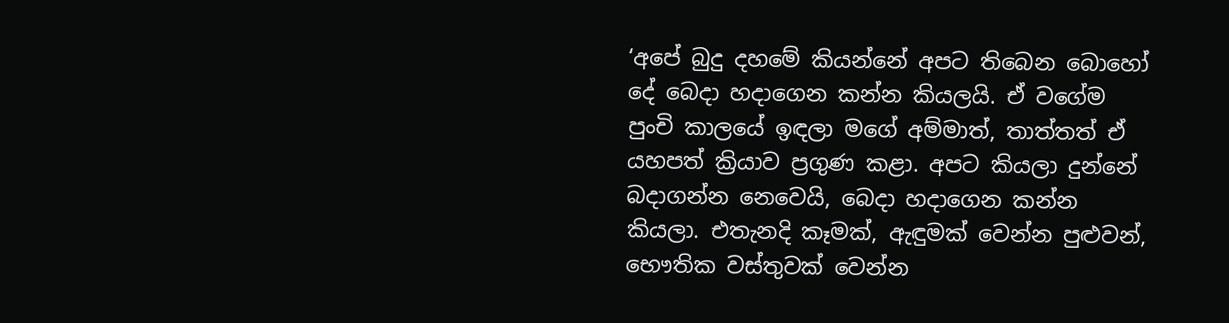‘අපේ බුදු දහමේ කියන්නේ අපට තිබෙන බොහෝ දේ බෙදා හදාගෙන කන්න කියලයි. ඒ වගේම පුංචි කාලයේ ඉඳලා මගේ අම්මාත්, තාත්තත් ඒ යහපත් ක්‍රියාව ප්‍රගුණ කළා. අපට කියලා දුන්නේ බදාගන්න නෙවෙයි, බෙදා හදාගෙන කන්න කියලා. එතැනදි කෑමක්, ඇඳුමක් වෙන්න පුළුවන්, භෞතික වස්තුවක් වෙන්න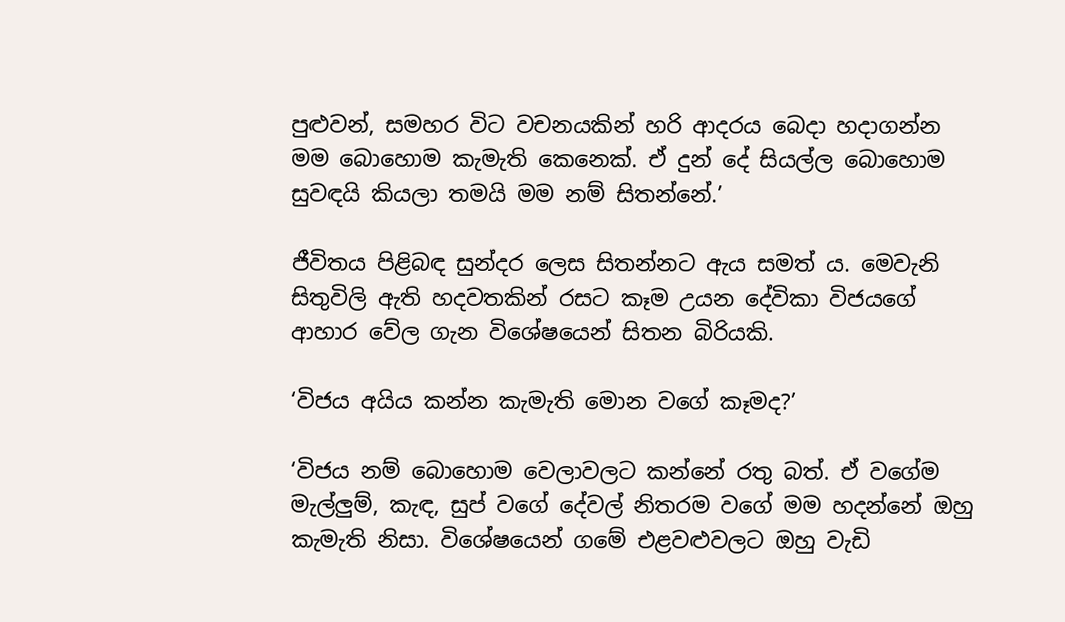පුළුවන්, සමහර විට වචනයකින් හරි ආදරය බෙදා හදාගන්න මම බොහොම කැමැති කෙනෙක්. ඒ දුන් දේ සියල්ල බොහොම සුවඳයි කියලා තමයි මම නම් සිතන්නේ.’

ජීවිතය පිළිබඳ සුන්දර ලෙස සිතන්නට ඇය සමත් ය. මෙවැනි සිතුවිලි ඇති හදවතකින් රසට කෑම උයන දේවිකා විජයගේ ආහාර වේල ගැන විශේෂයෙන් සිතන බිරියකි.

‘විජය අයිය කන්න කැමැති මොන වගේ කෑමද?’

‘විජය නම් බොහොම වෙලාවලට කන්නේ රතු බත්. ඒ වගේම මැල්ලුම්, කැඳ, සුප් වගේ දේවල් නිතරම වගේ මම හදන්නේ ඔහු කැමැති නිසා. විශේෂයෙන් ගමේ එළවළුවලට ඔහු වැඩි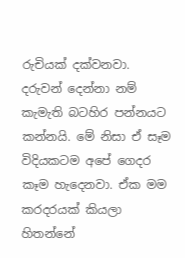රුචියක් දක්වනවා. දරුවන් දෙන්නා නම් කැමැති බටහිර පන්නයට කන්නයි. මේ නිසා ඒ සෑම විදියකටම අපේ ගෙදර කෑම හැදෙනවා. ඒක මම කරදරයක් කියලා හිතන්නේ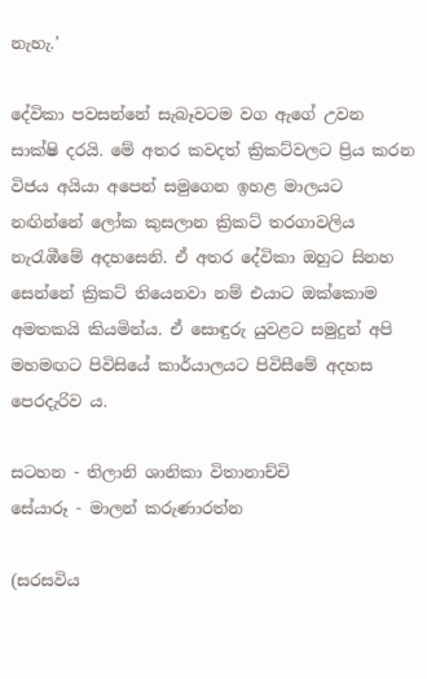නැහැ.’

දේවිකා පවසන්නේ සැබෑවටම වග ඇගේ උවන සාක්ෂි දරයි. මේ අතර කවදත් ක්‍රිකට්වලට ප්‍රිය කරන විජය අයියා අපෙන් සමුගෙන ඉහළ මාලයට නඟින්නේ ලෝක කුසලාන ක්‍රිකට් තරගාවලිය නැරැඹීමේ අදහසෙනි. ඒ අතර දේවිකා ඔහුට සිනහ සෙන්නේ ක්‍රිකට් තියෙනවා නම් එයාට ඔක්කොම අමතකයි කියමින්ය. ඒ සොඳුරු යුවළට සමුදුන් අපි මහමඟට පිවිසියේ කාර්යාලයට පිවිසීමේ අදහස පෙරදැරිව ය.

සටහන - තිලානි ශානිකා විතානාච්චි
සේයාරූ - මාලන් කරුණාරත්න

(සරසවිය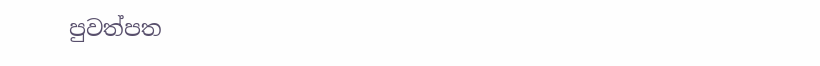පුවත්පත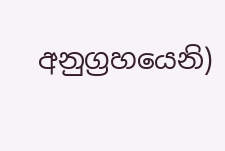අනුග්‍රහයෙනි)